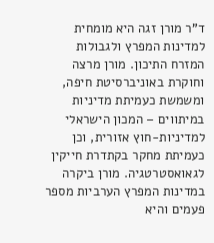ד"ר מורן זגה היא מומחית למדינות המפרץ ולגבולות המזרח התיכון. מורן מרצה וחוקרת באוניברסיטת חיפה, ומשמשת כעמיתת מדיניות במיתווים – המכון הישראלי למדיניות-חוץ אזורית, וכן כעמיתת מחקר בקתדרת חייקין לגאואסטרטגיה. מורן ביקרה במדינות המפרץ הערביות מספר פעמים והיא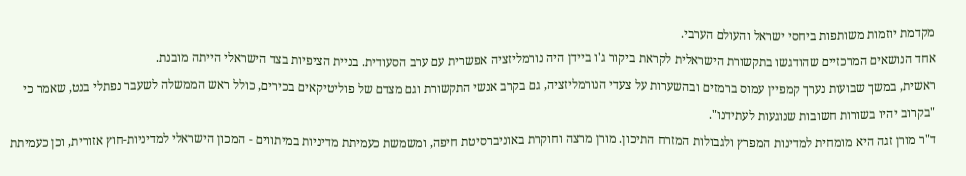מקדמת יוזמות משותפות ביחסי ישראל והעולם הערבי.
אחד הנושאים המרכזיים שהודגשו בתקשורת הישראלית לקראת ביקור ג'ו ביידן היה נורמליזציה אפשרית עם ערב הסעודית. בניית הציפיות בצד הישראלי הייתה מובנת.
ראשית, במשך שבועות נערך קמפיין עמוס ברמזים ובהשערות על צעדי הנורמליזציה, גם בקרב אנשי התקשורת וגם מצדם של פוליטיקאים בכירים, כולל ראש הממשלה לשעבר נפתלי בנט, שאמר כי "בקרוב יהיו בשורות חשובות שנוגעות לעתידנו".
ד"ר מורן זגה היא מומחית למדינות המפרץ ולגבולות המזרח התיכון. מורן מרצה וחוקרת באוניברסיטת חיפה, ומשמשת כעמיתת מדיניות במיתווים - המכון הישראלי למדיניות-חוץ אזורית, וכן כעמיתת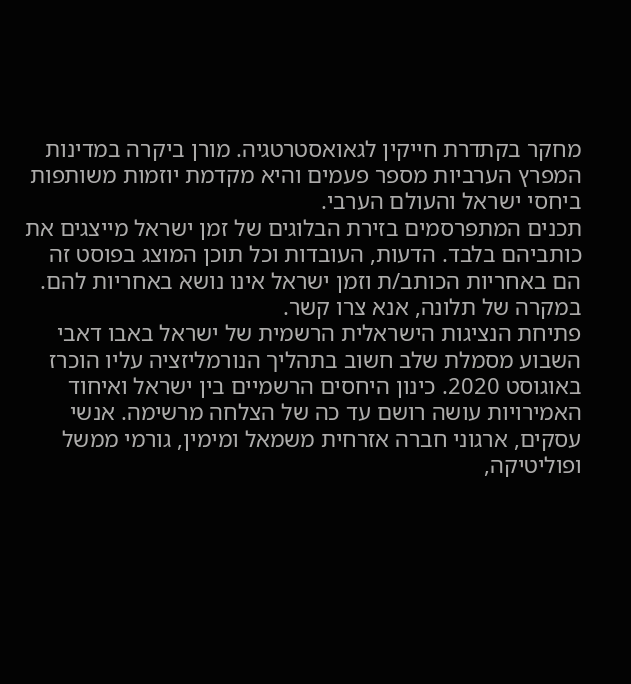מחקר בקתדרת חייקין לגאואסטרטגיה. מורן ביקרה במדינות המפרץ הערביות מספר פעמים והיא מקדמת יוזמות משותפות ביחסי ישראל והעולם הערבי.
תכנים המתפרסמים בזירת הבלוגים של זמן ישראל מייצגים את כותביהם בלבד. הדעות, העובדות וכל תוכן המוצג בפוסט זה הם באחריות הכותב/ת וזמן ישראל אינו נושא באחריות להם. במקרה של תלונה, אנא צרו קשר.
פתיחת הנציגות הישראלית הרשמית של ישראל באבו דאבי השבוע מסמלת שלב חשוב בתהליך הנורמליזציה עליו הוכרז באוגוסט 2020. כינון היחסים הרשמיים בין ישראל ואיחוד האמירויות עושה רושם עד כה של הצלחה מרשימה. אנשי עסקים, ארגוני חברה אזרחית משמאל ומימין, גורמי ממשל ופוליטיקה,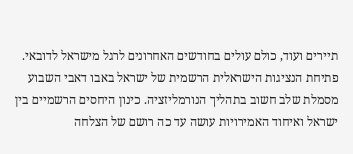תיירים ועוד, כולם עולים בחודשים האחרונים לרגל מישראל לדובאי.
פתיחת הנציגות הישראלית הרשמית של ישראל באבו דאבי השבוע מסמלת שלב חשוב בתהליך הנורמליזציה. כינון היחסים הרשמיים בין ישראל ואיחוד האמירויות עושה עד כה רושם של הצלחה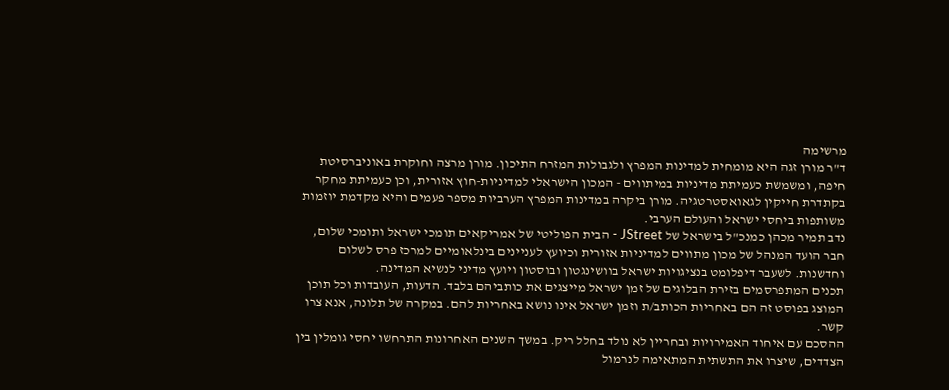מרשימה
ד"ר מורן זגה היא מומחית למדינות המפרץ ולגבולות המזרח התיכון. מורן מרצה וחוקרת באוניברסיטת חיפה, ומשמשת כעמיתת מדיניות במיתווים - המכון הישראלי למדיניות-חוץ אזורית, וכן כעמיתת מחקר בקתדרת חייקין לגאואסטרטגיה. מורן ביקרה במדינות המפרץ הערביות מספר פעמים והיא מקדמת יוזמות משותפות ביחסי ישראל והעולם הערבי.
נדב תמיר מכהן כמנכ"ל בישראל של JStreet - הבית הפוליטי של אמריקאים תומכי ישראל ותומכי שלום, חבר הועד המנהל של מכון מתווים למדיניות אזורית וכיועץ לעניינים בינלאומיים למרכז פרס לשלום וחדשנות. לשעבר דיפלומט בנציגויות ישראל בוושינגטון ובוסטון ויועץ מדיני לנשיא המדינה.
תכנים המתפרסמים בזירת הבלוגים של זמן ישראל מייצגים את כותביהם בלבד. הדעות, העובדות וכל תוכן המוצג בפוסט זה הם באחריות הכותב/ת וזמן ישראל אינו נושא באחריות להם. במקרה של תלונה, אנא צרו קשר.
ההסכם עם איחוד האמירויות ובחריין לא נולד בחלל ריק. במשך השנים האחרונות התרחשו יחסי גומלין בין הצדדים, שיצרו את התשתית המתאימה לנרמול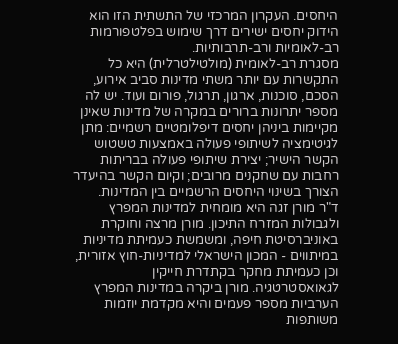היחסים. העקרון המרכזי של התשתית הזו הוא הידוק יחסים ישירים דרך שימוש בפלטפורמות רב-לאומיות ורב-תרבותיות.
מסגרת רב-לאומית (מולטילטרלית) היא כל התקשרות עם יותר משתי מדינות סביב אירוע, הסכם, סוכנות, ארגון, תרגול, פורום ועוד. יש לה מספר יתרונות ברורים במקרה של מדינות שאינן מקיימות ביניהן יחסים דיפלומטיים רשמיים: מתן לגיטימציה לשיתופי פעולה באמצעות טשטוש הקשר הישיר; יצירת שיתופי פעולה בבריתות רחבות עם שחקנים מרובים; וקיום הקשר בהיעדר הצורך בשינוי היחסים הרשמיים בין המדינות.
ד"ר מורן זגה היא מומחית למדינות המפרץ ולגבולות המזרח התיכון. מורן מרצה וחוקרת באוניברסיטת חיפה, ומשמשת כעמיתת מדיניות במיתווים - המכון הישראלי למדיניות-חוץ אזורית, וכן כעמיתת מחקר בקתדרת חייקין לגאואסטרטגיה. מורן ביקרה במדינות המפרץ הערביות מספר פעמים והיא מקדמת יוזמות משותפות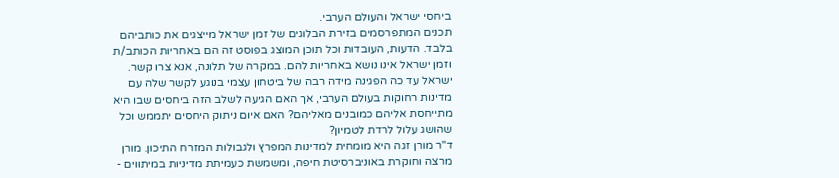ביחסי ישראל והעולם הערבי.
תכנים המתפרסמים בזירת הבלוגים של זמן ישראל מייצגים את כותביהם בלבד. הדעות, העובדות וכל תוכן המוצג בפוסט זה הם באחריות הכותב/ת וזמן ישראל אינו נושא באחריות להם. במקרה של תלונה, אנא צרו קשר.
ישראל עד כה הפגינה מידה רבה של ביטחון עצמי בנוגע לקשר שלה עם מדינות רחוקות בעולם הערבי, אך האם הגיעה לשלב הזה ביחסים שבו היא מתייחסת אליהם כמובנים מאליהם? האם איום ניתוק היחסים יתממש וכל שהושג עלול לרדת לטמיון?
ד"ר מורן זגה היא מומחית למדינות המפרץ ולגבולות המזרח התיכון. מורן מרצה וחוקרת באוניברסיטת חיפה, ומשמשת כעמיתת מדיניות במיתווים -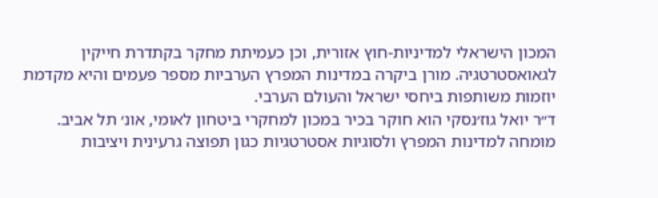המכון הישראלי למדיניות-חוץ אזורית, וכן כעמיתת מחקר בקתדרת חייקין לגאואסטרטגיה. מורן ביקרה במדינות המפרץ הערביות מספר פעמים והיא מקדמת יוזמות משותפות ביחסי ישראל והעולם הערבי.
ד״ר יואל גוז׳נסקי הוא חוקר בכיר במכון למחקרי ביטחון לאומי, אונ׳ תל אביב. מומחה למדינות המפרץ ולסוגיות אסטרטגיות כגון תפוצה גרעינית ויציבות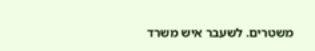משטרים. לשעבר איש משרד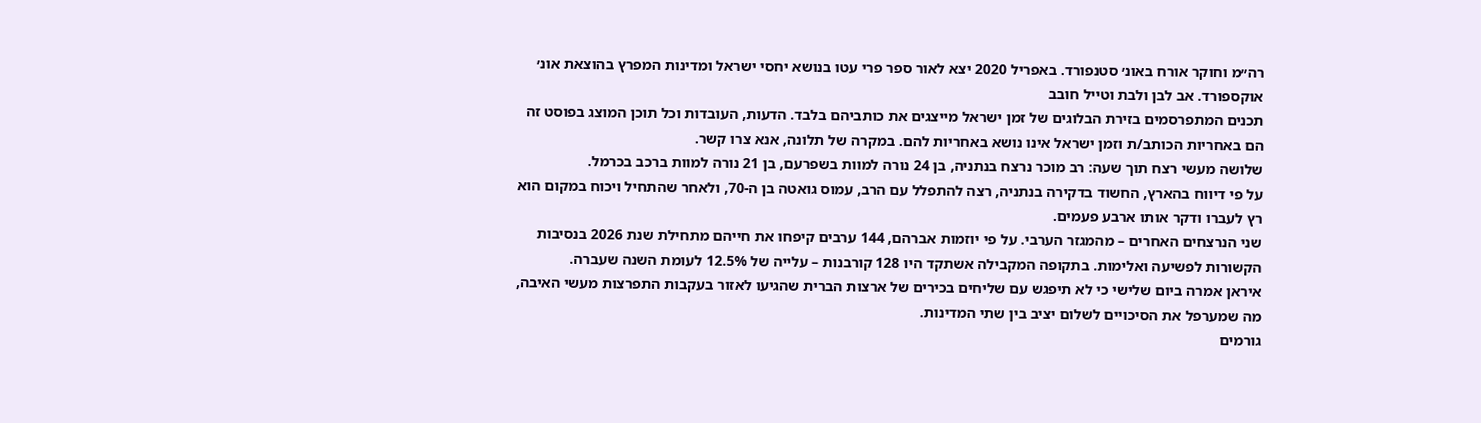רה״מ וחוקר אורח באונ׳ סטנפורד. באפריל 2020 יצא לאור ספר פרי עטו בנושא יחסי ישראל ומדינות המפרץ בהוצאת אונ׳ אוקספורד. אב לבן ולבת וטייל חובב
תכנים המתפרסמים בזירת הבלוגים של זמן ישראל מייצגים את כותביהם בלבד. הדעות, העובדות וכל תוכן המוצג בפוסט זה הם באחריות הכותב/ת וזמן ישראל אינו נושא באחריות להם. במקרה של תלונה, אנא צרו קשר.
שלושה מעשי רצח תוך שעה: רב מוכר נרצח בנתניה, בן 24 נורה למוות בשפרעם, בן 21 נורה למוות ברכב בכרמל.
על פי דיווח בהארץ, החשוד בדקירה בנתניה, רצה להתפלל עם הרב, עמוס גואטה בן ה-70, ולאחר שהתחיל ויכוח במקום הוא רץ לעברו ודקר אותו ארבע פעמים.
שני הנרצחים האחרים – מהמגזר הערבי. על פי יוזמות אברהם, 144 ערבים קיפחו את חייהם מתחילת שנת 2026 בנסיבות הקשורות לפשיעה ואלימות. בתקופה המקבילה אשתקד היו 128 קורבנות – עלייה של 12.5% לעומת השנה שעברה.
איראן אמרה ביום שלישי כי לא תיפגש עם שליחים בכירים של ארצות הברית שהגיעו לאזור בעקבות התפרצות מעשי האיבה, מה שמערפל את הסיכויים לשלום יציב בין שתי המדינות.
גורמים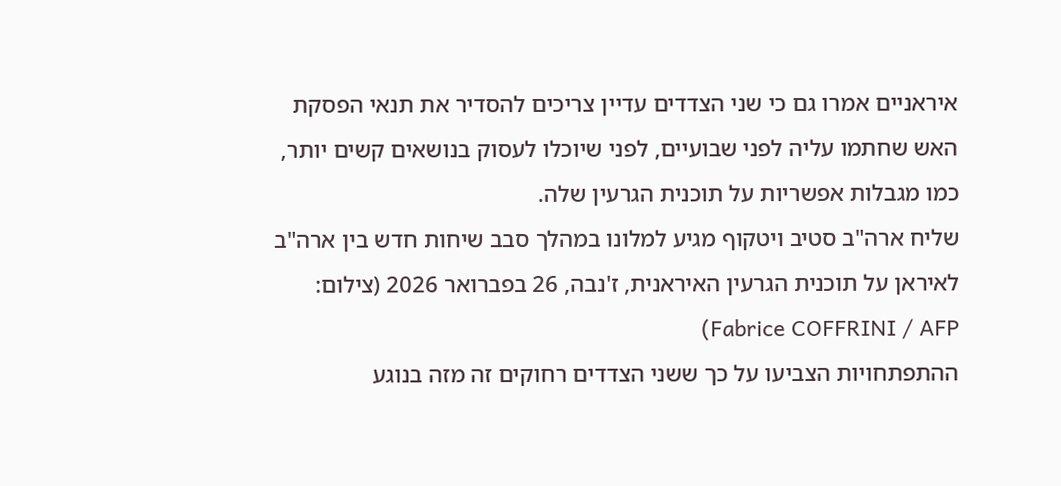איראניים אמרו גם כי שני הצדדים עדיין צריכים להסדיר את תנאי הפסקת האש שחתמו עליה לפני שבועיים, לפני שיוכלו לעסוק בנושאים קשים יותר, כמו מגבלות אפשריות על תוכנית הגרעין שלה.
שליח ארה"ב סטיב ויטקוף מגיע למלונו במהלך סבב שיחות חדש בין ארה"ב לאיראן על תוכנית הגרעין האיראנית, ז'נבה, 26 בפברואר 2026 (צילום: Fabrice COFFRINI / AFP)
ההתפתחויות הצביעו על כך ששני הצדדים רחוקים זה מזה בנוגע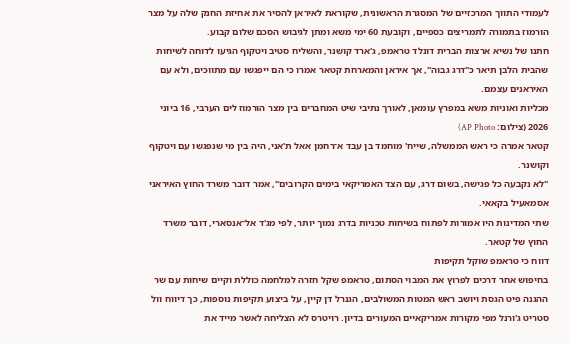לעמודי התווך המרכזיים של המסגרת הראשונית, שקוראת לאיראן להסיר את אחיזת החנק שלה על מצר הורמוז בתמורה לתמריצים כספיים, וקובעת 60 ימי משא ומתן לגיבוש הסכם שלום קבוע.
חתנו של נשיא ארצות הברית דונלד טראמפ, ג'ארד קושנר, והשליח סטיב ויטקוף הגיעו לדוחה לשיחות שהבית הלבן תיאר כ"דרג גבוה", אך איראן והמארחת קטאר אמרו כי הם ייפגשו עם מתווכים, ולא עם האיראנים עצמם.
מכליות ואוניות משא במפרץ עומאן, לאורך נתיבי שיט המחברים בין מצר הורמוז לים הערבי, 16 ביוני 2026 (צילום: AP Photo)
קטאר אמרה כי ראש הממשלה, שייח' מוחמד בן עבד א־רחמן אאל ת'אני, היה בין מי שנפגשו עם ויטקוף וקושנר.
"לא נקבעה כל פגישה, בשום דרג, עם הצד האמריקאי בימים הקרובים", אמר דובר משרד החוץ האיראני אסמאעיל בקאאי.
שתי המדינות היו אמורות לפתוח בשיחות טכניות בדרג נמוך יותר, לפי מג'ד אל־אנסארי, דובר משרד החוץ של קטאר.
דווח כי טראמפ שוקל תקיפות
בחיפוש אחר דרכים לפרוץ את המבוי הסתום, טראמפ שקל חזרה למלחמה כוללת וקיים שיחות עם שר ההגנה פיט הגסת ויושב ראש המטות המשולבים, הגנרל דן קיין, על ביצוע תקיפות נוספות, כך דיווח וול סטריט ג'ורנל מפי מקורות אמריקאיים המעורים בדיון. רויטרס לא הצליחה לאשר מייד את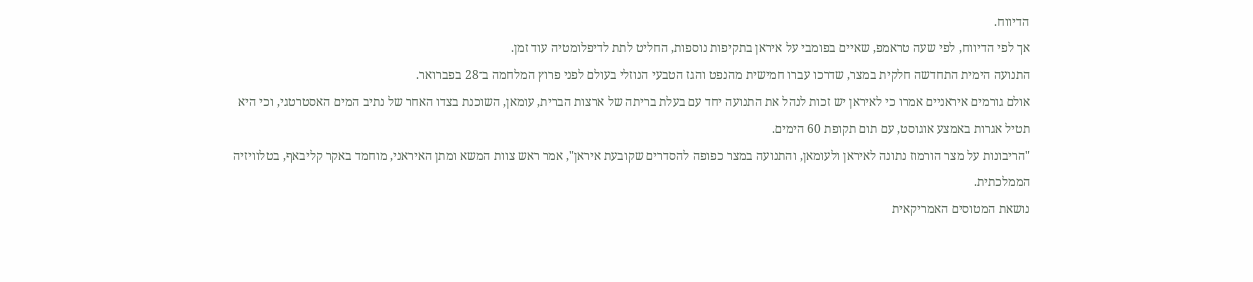הדיווח.
אך לפי הדיווח, לפי שעה טראמפ, שאיים בפומבי על איראן בתקיפות נוספות, החליט לתת לדיפלומטיה עוד זמן.
התנועה הימית התחדשה חלקית במצר, שדרכו עברו חמישית מהנפט והגז הטבעי הנוזלי בעולם לפני פרוץ המלחמה ב־28 בפברואר.
אולם גורמים איראניים אמרו כי לאיראן יש זכות לנהל את התנועה יחד עם בעלת בריתה של ארצות הברית, עומאן, השוכנת בצדו האחר של נתיב המים האסטרטגי, וכי היא תטיל אגרות באמצע אוגוסט, עם תום תקופת 60 הימים.
"הריבונות על מצר הורמוז נתונה לאיראן ולעומאן, והתנועה במצר כפופה להסדרים שקובעת איראן", אמר ראש צוות המשא ומתן האיראני, מוחמד באקר קליבאף, בטלוויזיה הממלכתית.
נושאת המטוסים האמריקאית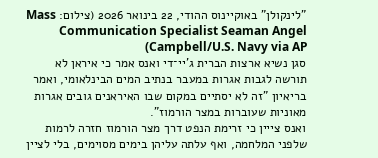"לינקולן" באוקיינוס ההודי, 22 בינואר 2026 (צילום: Mass Communication Specialist Seaman Angel Campbell/U.S. Navy via AP)
סגן נשיא ארצות הברית ג'יי־די ואנס אמר כי איראן לא תורשה לגבות אגרות במעבר בנתיב המים הבינלאומי, ואמר בריאיון "זה לא יסתיים במקום שבו האיראנים גובים אגרות מאוניות שעוברות במצר הורמוז".
ואנס צייין כי זרימת הנפט דרך מצר הורמוז חזרה לרמות שלפני המלחמה, ואף עלתה עליהן בימים מסוימים, בלי לציין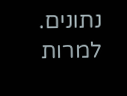נתונים.
למרות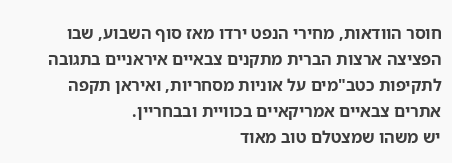חוסר הוודאות, מחירי הנפט ירדו מאז סוף השבוע, שבו הפציצה ארצות הברית מתקנים צבאיים איראניים בתגובה לתקיפות כטב"מים על אוניות מסחריות, ואיראן תקפה אתרים צבאיים אמריקאיים בכוויית ובבחריין.
יש משהו שמצטלם טוב מאוד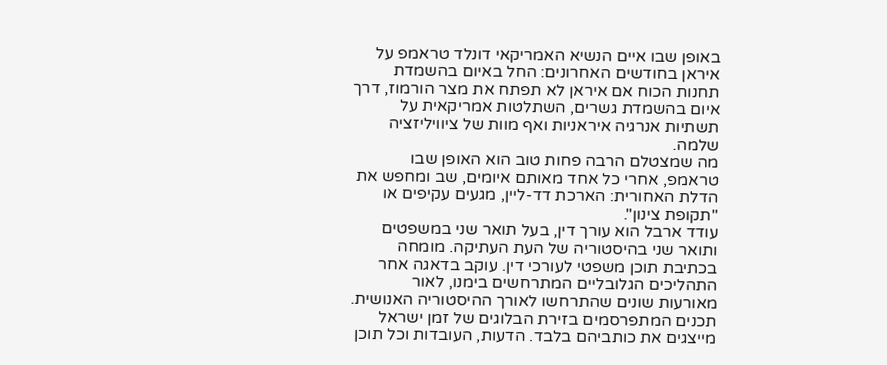באופן שבו איים הנשיא האמריקאי דונלד טראמפ על איראן בחודשים האחרונים: החל באיום בהשמדת תחנות הכוח אם איראן לא תפתח את מצר הורמוז, דרך איום בהשמדת גשרים, השתלטות אמריקאית על תשתיות אנרגיה איראניות ואף מוות של ציוויליזציה שלמה.
מה שמצטלם הרבה פחות טוב הוא האופן שבו טראמפ, אחרי כל אחד מאותם איומים, שב ומחפש את הדלת האחורית: הארכת דד-ליין, מגעים עקיפים או "תקופת צינון".
עודד ארבל הוא עורך דין, בעל תואר שני במשפטים ותואר שני בהיסטוריה של העת העתיקה. מומחה בכתיבת תוכן משפטי לעורכי דין. עוקב בדאגה אחר התהליכים הגלובליים המתרחשים בימנו, לאור מאורעות שונים שהתרחשו לאורך ההיסטוריה האנושית.
תכנים המתפרסמים בזירת הבלוגים של זמן ישראל מייצגים את כותביהם בלבד. הדעות, העובדות וכל תוכן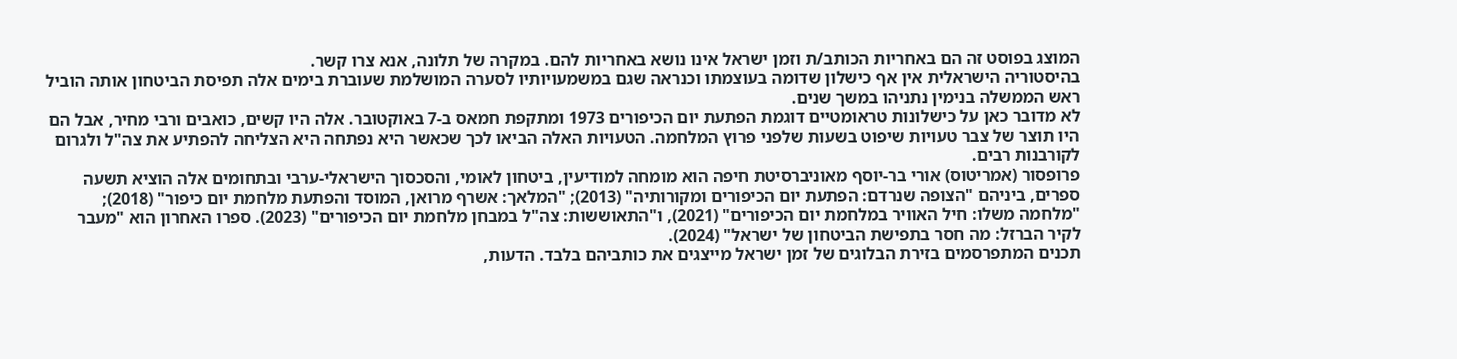המוצג בפוסט זה הם באחריות הכותב/ת וזמן ישראל אינו נושא באחריות להם. במקרה של תלונה, אנא צרו קשר.
בהיסטוריה הישראלית אין אף כישלון שדומה בעוצמתו וכנראה שגם במשמעויותיו לסערה המושלמת שעוברת בימים אלה תפיסת הביטחון אותה הוביל ראש הממשלה בנימין נתניהו במשך שנים.
לא מדובר כאן על כישלונות טראומטיים דוגמת הפתעת יום הכיפורים 1973 ומתקפת חמאס ב-7 באוקטובר. אלה היו קשים, כואבים ורבי מחיר, אבל הם היו תוצר של צבר טעויות שיפוט בשעות שלפני פרוץ המלחמה. הטעויות האלה הביאו לכך שכאשר היא נפתחה היא הצליחה להפתיע את צה"ל ולגרום לקורבנות רבים.
פרופסור (אמריטוס) אורי בר-יוסף מאוניברסיטת חיפה הוא מומחה למודיעין, ביטחון לאומי, והסכסוך הישראלי-ערבי ובתחומים אלה הוציא תשעה ספרים, ביניהם "הצופה שנרדם: הפתעת יום הכיפורים ומקורותיה" (2013); "המלאך: אשרף מרואן, המוסד והפתעת מלחמת יום כיפור" (2018); "מלחמה משלו: חיל האוויר במלחמת יום הכיפורים" (2021), ו"התאוששות: צה"ל במבחן מלחמת יום הכיפורים" (2023). ספרו האחרון הוא "מעבר לקיר הברזל: מה חסר בתפישת הביטחון של ישראל" (2024).
תכנים המתפרסמים בזירת הבלוגים של זמן ישראל מייצגים את כותביהם בלבד. הדעות,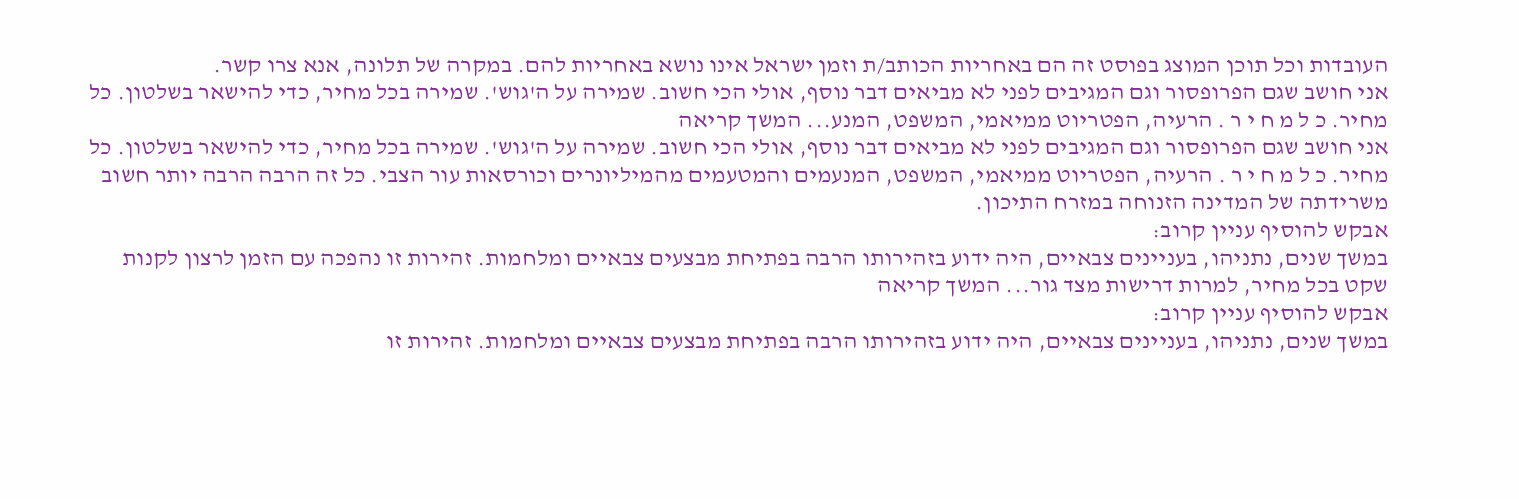העובדות וכל תוכן המוצג בפוסט זה הם באחריות הכותב/ת וזמן ישראל אינו נושא באחריות להם. במקרה של תלונה, אנא צרו קשר.
אני חושב שגם הפרופסור וגם המגיבים לפני לא מביאים דבר נוסף, אולי הכי חשוב. שמירה על ה'גוש'. שמירה בכל מחיר, כדי להישאר בשלטון. כל מחיר. כ ל מ ח י ר . הרעיה, הפטריוט ממיאמי, המשפט, המנע... המשך קריאה
אני חושב שגם הפרופסור וגם המגיבים לפני לא מביאים דבר נוסף, אולי הכי חשוב. שמירה על ה'גוש'. שמירה בכל מחיר, כדי להישאר בשלטון. כל מחיר. כ ל מ ח י ר . הרעיה, הפטריוט ממיאמי, המשפט, המנעמים והמטעמים מהמיליונרים וכורסאות עור הצבי. כל זה הרבה הרבה יותר חשוב משרידתה של המדינה הזנוחה במזרח התיכון.
אבקש להוסיף עניין קרוב:
במשך שנים, נתניהו, בעניינים צבאיים, היה ידוע בזהירותו הרבה בפתיחת מבצעים צבאיים ומלחמות. זהירות זו נהפכה עם הזמן לרצון לקנות שקט בכל מחיר, למרות דרישות מצד גור... המשך קריאה
אבקש להוסיף עניין קרוב:
במשך שנים, נתניהו, בעניינים צבאיים, היה ידוע בזהירותו הרבה בפתיחת מבצעים צבאיים ומלחמות. זהירות זו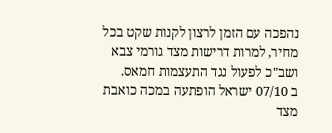נהפכה עם הזמן לרצון לקנות שקט בכל מחיר, למרות דרישות מצד גורמי צבא ושב"כ לפעול נגד התעצמות חמאס.
ב 07/10 ישראל הופתעה במכה כואבת מצד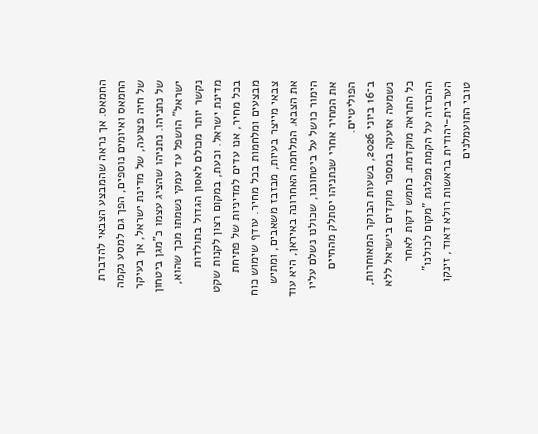החמאס. אך נראה שהמבצע הצבאי להדברת החמאס ואיומים נוספים, הפך גם למסע נקמה של חיה פצועה, של מדינת ישראל, אך בעיקר של נתניהו. נתניהו שהציג עצמו כ"מגן ביטחון ישראל" הושפל עד עמקי נשמתו מכך שהוא, נקשר יותר מכולם לאסון הגדול בתולדות מדינת ישראל. וכעת, במקום רצון לקנות שקט בכל מחיר, אנו עדים למדיניות של פתיחת מבצעים ומלחמות בכל מחיר. עודף שימוש כוח צבאי מייצר בעיות, מבזבז משאבים, ומתיש את הצבא. המלחמה האחרונה באיראן, היא עוד הימור כושל על ביטחוננו, שכולנו נשלם עליו את המחיר אחרי שנתניהו יסתלק מהחיים הפוליטיים.
ב־16 ביוני 2026, בשעות הבוקר המאוחרות, נשמעה אזעקה במספר מוקדים בישראל ללא כל התראה מוקדמת. כחמש דקות לאחר ההכרזה על הקמת מפלגת "מקום לכולנו" הערבית-יהודית בראשות רולא דאוד, זינקו טובי התועמלנים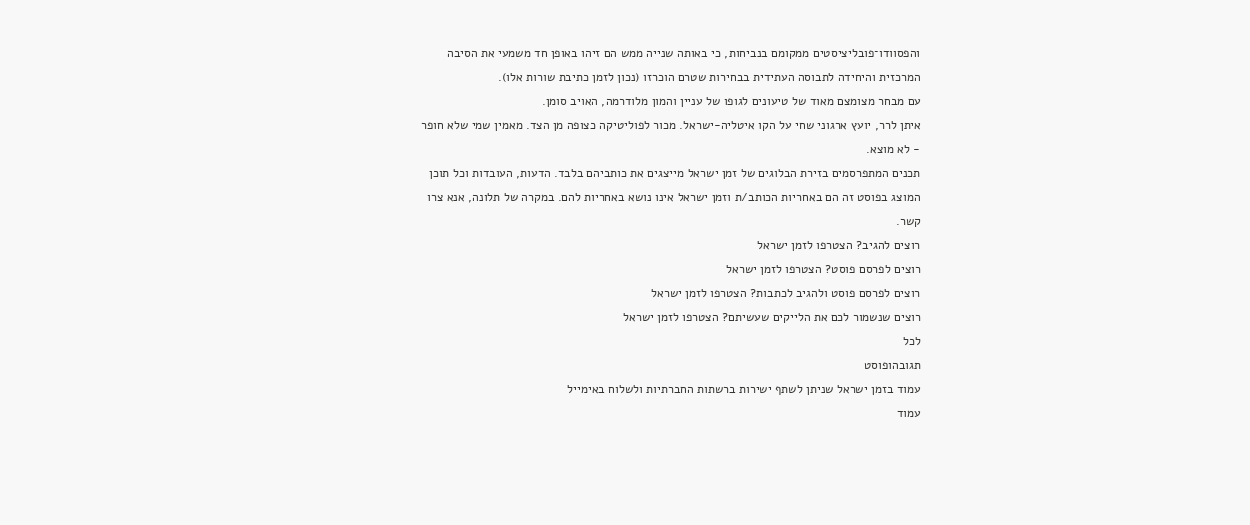והפסוודו־פובליציסטים ממקומם בנביחות, כי באותה שנייה ממש הם זיהו באופן חד משמעי את הסיבה המרכזית והיחידה לתבוסה העתידית בבחירות שטרם הוכרזו (נכון לזמן כתיבת שורות אלו).
עם מבחר מצומצם מאוד של טיעונים לגופו של עניין והמון מלודרמה, האויב סומן.
איתן לרר, יועץ ארגוני שחי על הקו איטליה-ישראל. מכור לפוליטיקה כצופה מן הצד. מאמין שמי שלא חופר - לא מוצא.
תכנים המתפרסמים בזירת הבלוגים של זמן ישראל מייצגים את כותביהם בלבד. הדעות, העובדות וכל תוכן המוצג בפוסט זה הם באחריות הכותב/ת וזמן ישראל אינו נושא באחריות להם. במקרה של תלונה, אנא צרו קשר.
רוצים להגיב? הצטרפו לזמן ישראל
רוצים לפרסם פוסט? הצטרפו לזמן ישראל
רוצים לפרסם פוסט ולהגיב לכתבות? הצטרפו לזמן ישראל
רוצים שנשמור לכם את הלייקים שעשיתם? הצטרפו לזמן ישראל
לכל
תגובהופוסט
עמוד בזמן ישראל שניתן לשתף ישירות ברשתות החברתיות ולשלוח באימייל
עמוד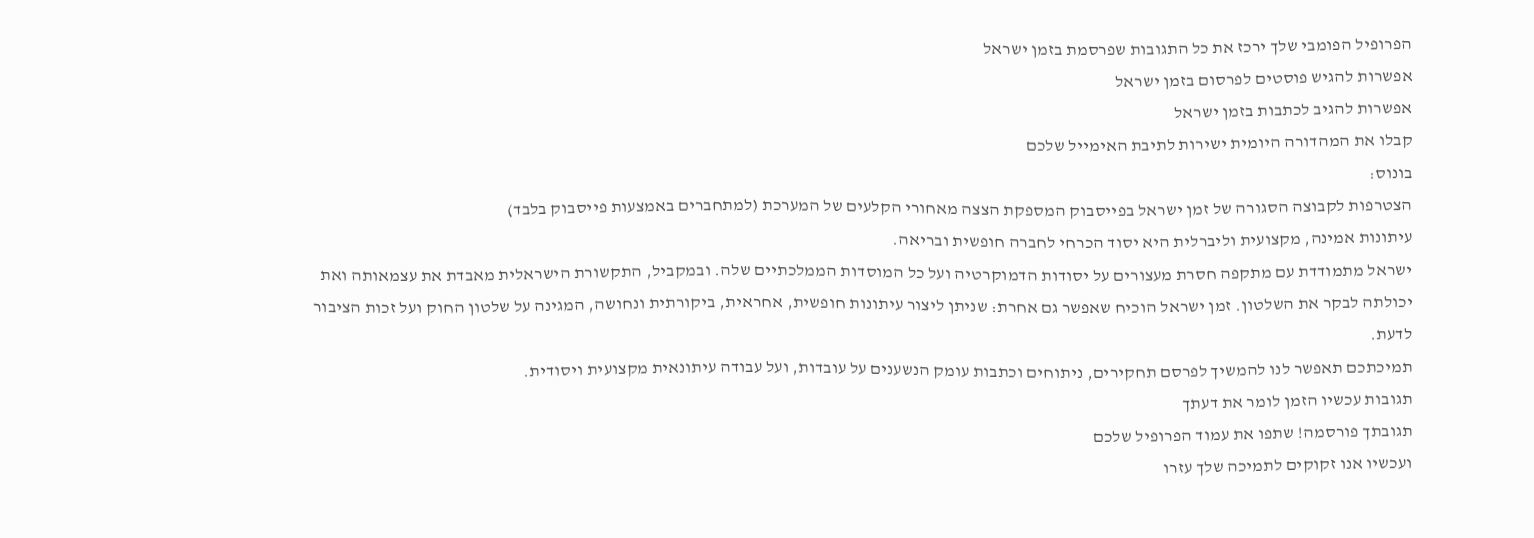הפרופיל הפומבי שלך ירכז את כל התגובות שפרסמת בזמן ישראל
אפשרות להגיש פוסטים לפרסום בזמן ישראל
אפשרות להגיב לכתבות בזמן ישראל
קבלו את המהדורה היומית ישירות לתיבת האימייל שלכם
בונוס:
הצטרפות לקבוצה הסגורה של זמן ישראל בפייסבוק המספקת הצצה מאחורי הקלעים של המערכת (למתחברים באמצעות פייסבוק בלבד)
עיתונות אמינה, מקצועית וליברלית היא יסוד הכרחי לחברה חופשית ובריאה.
ישראל מתמודדת עם מתקפה חסרת מעצורים על יסודות הדמוקרטיה ועל כל המוסדות הממלכתיים שלה. ובמקביל, התקשורת הישראלית מאבדת את עצמאותה ואת יכולתה לבקר את השלטון. זמן ישראל הוכיח שאפשר גם אחרת: שניתן ליצור עיתונות חופשית, אחראית, ביקורתית ונחושה, המגינה על שלטון החוק ועל זכות הציבור לדעת.
תמיכתכם תאפשר לנו להמשיך לפרסם תחקירים, ניתוחים וכתבות עומק הנשענים על עובדות, ועל עבודה עיתונאית מקצועית ויסודית.
תגובות עכשיו הזמן לומר את דעתך
תגובתך פורסמה! שתפו את עמוד הפרופיל שלכם
ועכשיו אנו זקוקים לתמיכה שלך עזרו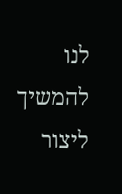לנו להמשיך ליצור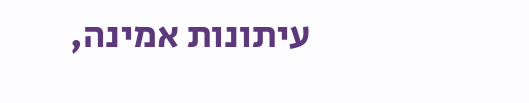עיתונות אמינה,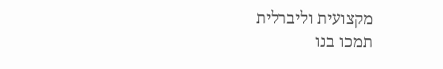מקצועית וליברלית
תמכו בנו